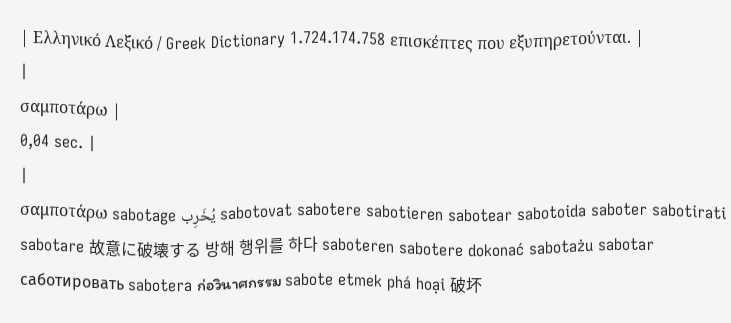| Ελληνικό Λεξικό / Greek Dictionary 1.724.174.758 επισκέπτες που εξυπηρετούνται. |
|
σαμποτάρω |
0,04 sec. |
|
σαμποτάρω sabotage يُخَرِب sabotovat sabotere sabotieren sabotear sabotoida saboter sabotirati sabotare 故意に破壊する 방해 행위를 하다 saboteren sabotere dokonać sabotażu sabotar саботировать sabotera ก่อวินาศกรรม sabote etmek phá hoại 破坏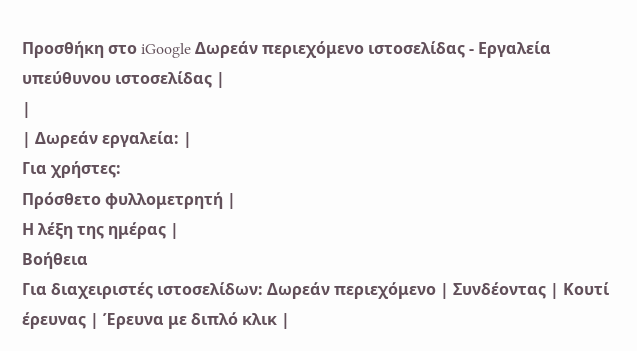Προσθήκη στο iGoogle Δωρεάν περιεχόμενο ιστοσελίδας - Εργαλεία υπεύθυνου ιστοσελίδας |
|
| Δωρεάν εργαλεία: |
Για χρήστες:
Πρόσθετο φυλλομετρητή |
Η λέξη της ημέρας |
Βοήθεια
Για διαχειριστές ιστοσελίδων: Δωρεάν περιεχόμενο | Συνδέοντας | Κουτί έρευνας | Έρευνα με διπλό κλικ |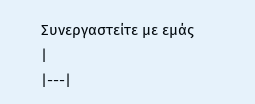Συνεργαστείτε με εμάς |
|---|